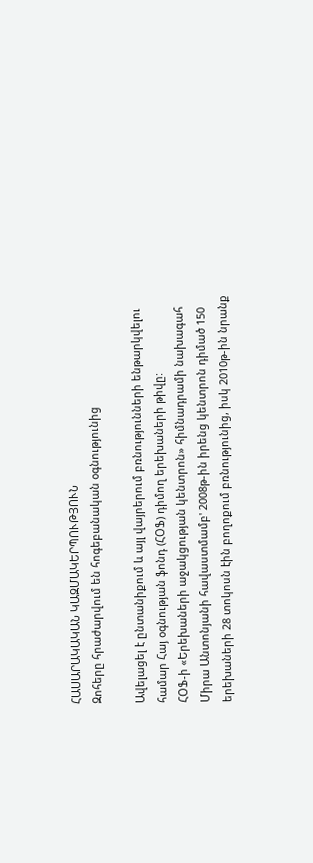ՀԱՍԱՐԱԿԱԿԱՆ ԿԱԶՄԱԿԵՐՊՈՒԹՅՈՒՆ
Զոհերը հրաժարվում են հոգեբանական օգնությունից

Ավելացել է ընտանիքում և այլ վայրերում բռնությունների ենթարկվելու համար Հայ օգնության ֆոնդ (ՀՕՖ) դիմող երեխաների թիվը:
ՀՕՖ-ի «Երեխաների աջակցության կենտրոն» հիմնադրամի նախագահ Միրա Անտոնյանի հավաստմամբ' 2008թ-ին իրենց կենտրոն դիմած 150 երեխաների 28 տոկոսն էին բողոքում բռնությունից, իսկ 2010թ-ին նրանք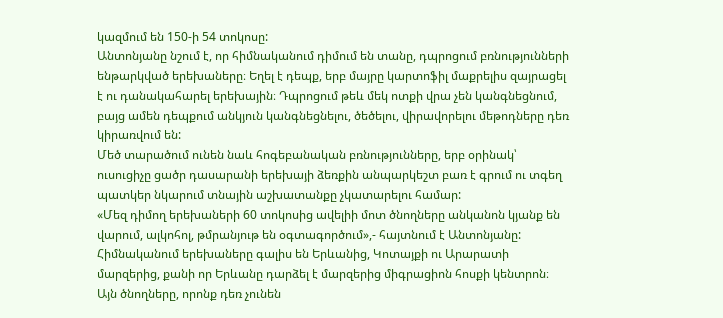կազմում են 150-ի 54 տոկոսը:
Անտոնյանը նշում է, որ հիմնականում դիմում են տանը, դպրոցում բռնությունների ենթարկված երեխաները։ Եղել է դեպք, երբ մայրը կարտոֆիլ մաքրելիս զայրացել է ու դանակահարել երեխային։ Դպրոցում թեև մեկ ոտքի վրա չեն կանգնեցնում, բայց ամեն դեպքում անկյուն կանգնեցնելու, ծեծելու, վիրավորելու մեթոդները դեռ կիրառվում են:
Մեծ տարածում ունեն նաև հոգեբանական բռնությունները, երբ օրինակ՝ ուսուցիչը ցածր դասարանի երեխայի ձեռքին անպարկեշտ բառ է գրում ու տգեղ պատկեր նկարում տնային աշխատանքը չկատարելու համար:
«Մեզ դիմող երեխաների 60 տոկոսից ավելիի մոտ ծնողները անկանոն կյանք են վարում, ալկոհոլ, թմրանյութ են օգտագործում»,- հայտնում է Անտոնյանը:
Հիմնականում երեխաները գալիս են Երևանից, Կոտայքի ու Արարատի մարզերից, քանի որ Երևանը դարձել է մարզերից միգրացիոն հոսքի կենտրոն։ Այն ծնողները, որոնք դեռ չունեն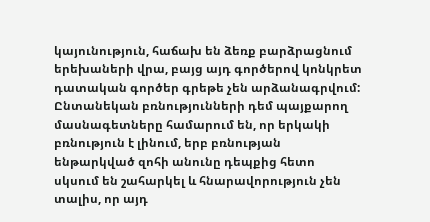կայունություն, հաճախ են ձեռք բարձրացնում երեխաների վրա, բայց այդ գործերով կոնկրետ դատական գործեր գրեթե չեն արձանագրվում:
Ընտանեկան բռնությունների դեմ պայքարող մասնագետները համարում են, որ երկակի բռնություն է լինում, երբ բռնության ենթարկված զոհի անունը դեպքից հետո սկսում են շահարկել և հնարավորություն չեն տալիս, որ այդ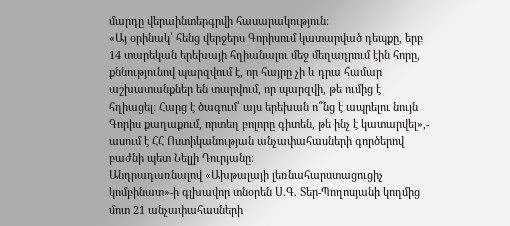մարդը վերաինտերգրվի հասարակություն:
«Այ օրինակ՝ հենց վերջերս Գորիսում կատարված դեպքը, երբ 14 տարեկան երեխայի հղիանալու մեջ մեղադրում էին հորը, քննությունով պարզվում է, որ հայրը չի և դրա համար աշխատանքներ են տարվում, որ պարզվի, թե ումից է հղիացել: Հարց է ծագում՝ այս երեխան ո՞նց է ապրելու նույն Գորիս քաղաքում, որտեղ բոլորը գիտեն, թե ինչ է կատարվել»,- ասում է ՀՀ Ոստիկանության անչափահասների գործերով բաժնի պետ Նելլի Դուրյանը:
Անդրադառնալով «Ախթալայի լեռնահարստացուցիչ կոմբինատ»-ի գլխավոր տնօրեն Ս.Գ. Տեր-Պողոսյանի կողմից մոտ 21 անչափահասների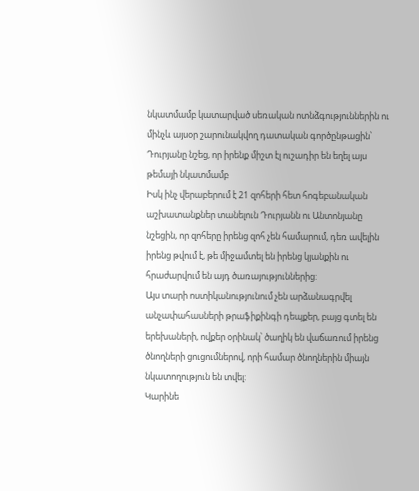նկատմամբ կատարված սեռական ոտնձգություններին ու մինչև այսօր շարունակվող դատական գործընթացին՝ Դուրյանը նշեց, որ իրենք միշտ էլ ուշադիր են եղել այս թեմայի նկատմամբ
Իսկ ինչ վերաբերում է 21 զոհերի հետ հոգեբանական աշխատանքներ տանելուն Դուրյանն ու Անտոնյանը նշեցին, որ զոհերը իրենց զոհ չեն համարում, դեռ ավելին իրենց թվում է, թե միջամտել են իրենց կյանքին ու հրաժարվում են այդ ծառայություններից:
Այս տարի ոստիկանությունում չեն արձանագրվել անչափահասների թրաֆիքինգի դեպքեր, բայց գտել են երեխաների, ովքեր օրինակ՝ ծաղիկ են վաճառում իրենց ծնողների ցուցումներով, որի համար ծնողներին միայն նկատողություն են տվել:
Կարինե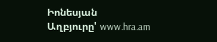Իոնեսյան
Աղբյուրը' www.hra.am